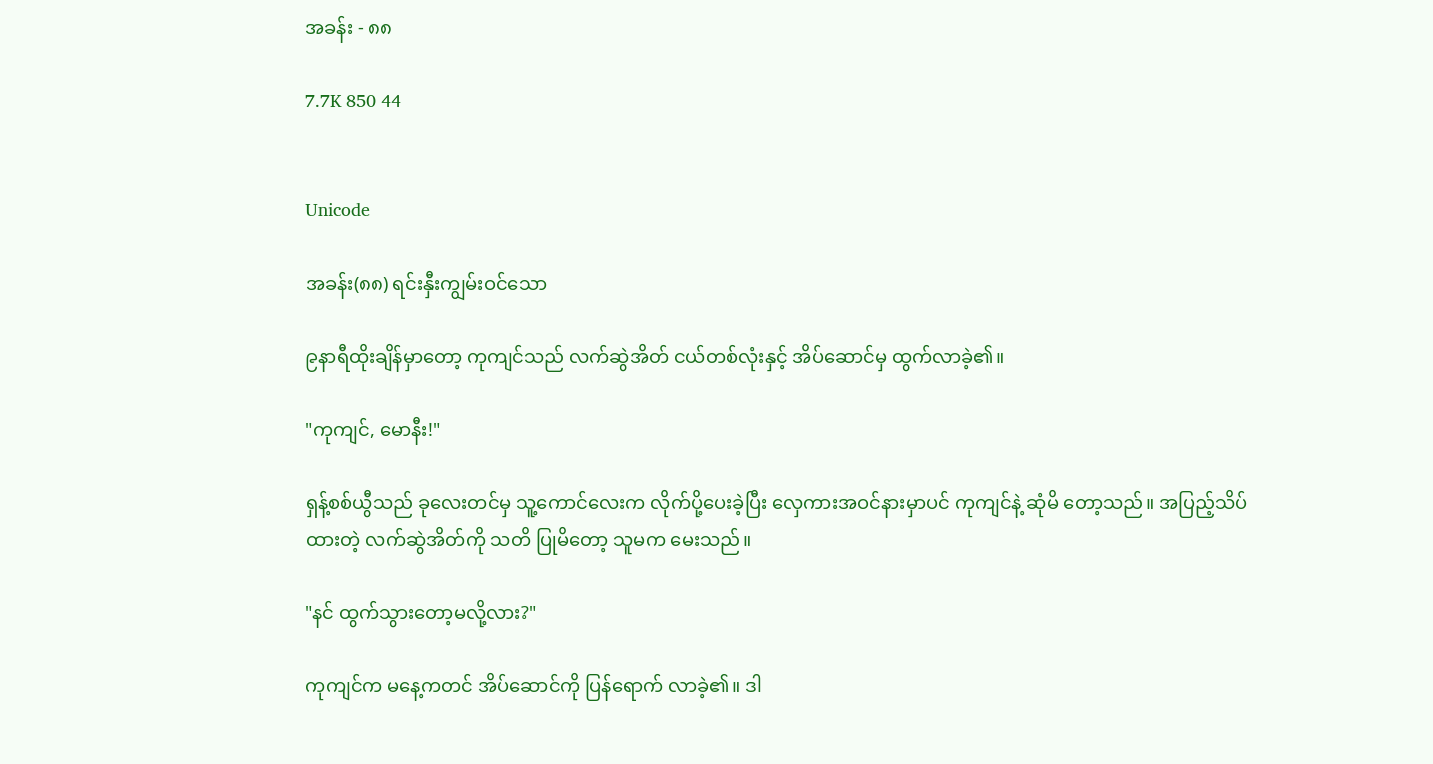အခန်း - ၈၈

7.7K 850 44


Unicode

အခန်း(၈၈) ရင်းနှီးကျွမ်းဝင်သော

၉နာရီထိုးချိန်မှာတော့ ကုကျင်သည် လက်ဆွဲအိတ် ငယ်တစ်လုံးနှင့် အိပ်ဆောင်မှ ထွက်လာခဲ့၏။

"ကုကျင်, မောနီး!"

ရှန့်စစ်ယွီသည် ခုလေးတင်မှ သူ့ကောင်လေးက လိုက်ပို့ပေးခဲ့ပြီး လှေကားအဝင်နားမှာပင် ကုကျင်နဲ့ ဆုံမိ တော့သည်။ အပြည့်သိပ်ထားတဲ့ လက်ဆွဲအိတ်ကို သတိ ပြုမိတော့ သူမက မေးသည်။

"နင် ထွက်သွားတော့မလို့လား?"

ကုကျင်က မနေ့ကတင် အိပ်ဆောင်ကို ပြန်ရောက် လာခဲ့၏။ ဒါ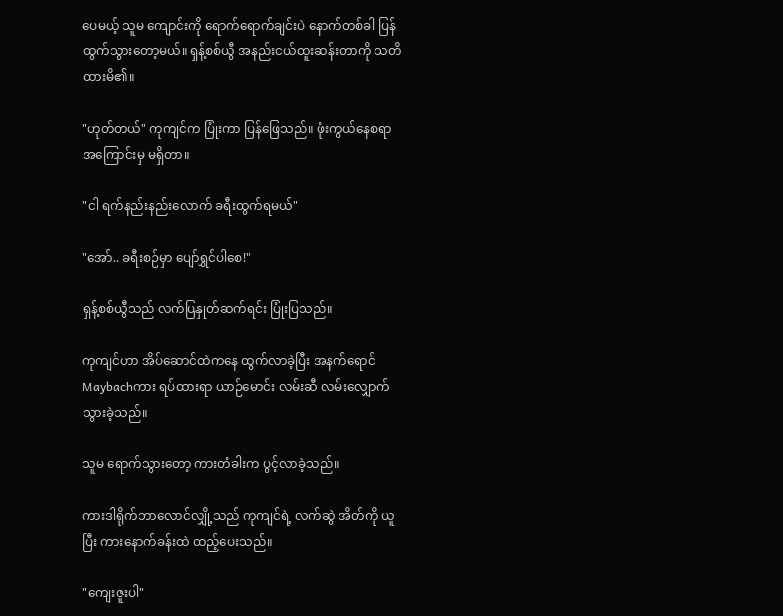ပေမယ့် သူမ ကျောင်းကို ရောက်ရောက်ချင်းပဲ နောက်တစ်ခါ ပြန်ထွက်သွားတော့မယ်။ ရှန့်စစ်ယွီ အနည်းငယ်ထူးဆန်းတာကို သတိထားမိ၏။

"ဟုတ်တယ်" ကုကျင်က ပြုံးကာ ပြန်ဖြေသည်။ ဖုံးကွယ်နေစရာအကြောင်းမှ မရှိတာ။

"ငါ ရက်နည်းနည်းလောက် ခရီးထွက်ရမယ်"

"အော်.. ခရီးစဉ်မှာ ပျော်ရွှင်ပါစေ!"

ရှန့်စစ်ယွီသည် လက်ပြနှုတ်ဆက်ရင်း ပြုံးပြသည်။

ကုကျင်ဟာ အိပ်ဆောင်ထဲကနေ ထွက်လာခဲ့ပြီး အနက်ရောင်Maybachကား ရပ်ထားရာ ယာဉ်မောင်း လမ်းဆီ လမ်းလျှောက်သွားခဲ့သည်။

သူမ ရောက်သွားတော့ ကားတံခါးက ပွင့်လာခဲ့သည်။

ကားဒါရိုက်ဘာလောင်လျှို့သည် ကုကျင်ရဲ့ လက်ဆွဲ အိတ်ကို ယူပြီး ကားနောက်ခန်းထဲ ထည့်ပေးသည်။

"ကျေးဇူးပါ"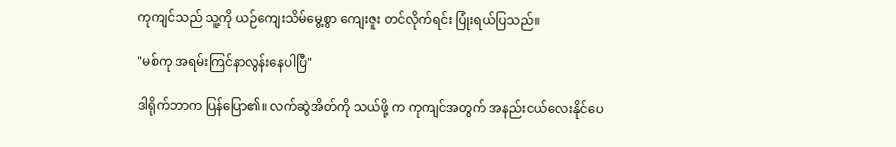ကုကျင်သည် သူ့ကို ယဉ်ကျေးသိမ်မွေ့စွာ ကျေးဇူး တင်လိုက်ရင်း ပြုံးရယ်ပြသည်။

"မစ်ကု အရမ်းကြင်နာလွန်းနေပါပြီ"

ဒါရိုက်ဘာက ပြန်ပြော၏။ လက်ဆွဲအိတ်ကို သယ်ဖို့ က ကုကျင်အတွက် အနည်းငယ်လေးနိုင်ပေ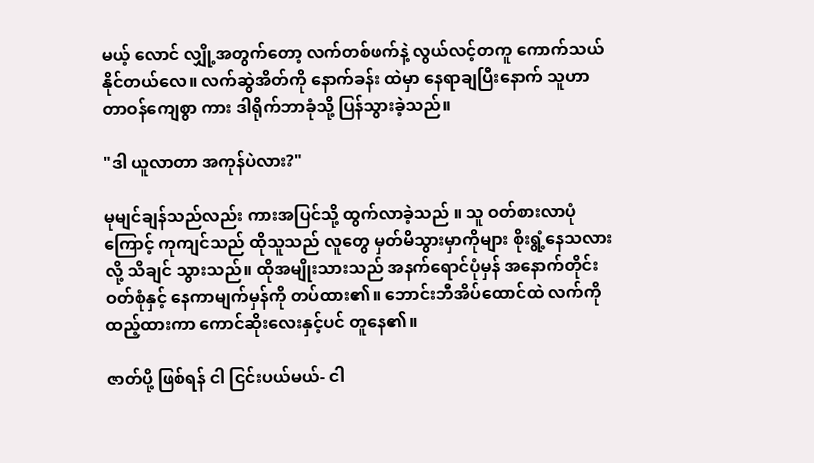မယ့် လောင် လျှို့အတွက်တော့ လက်တစ်ဖက်နဲ့ လွယ်လင့်တကူ ကောက်သယ်နိုင်တယ်လေ။ လက်ဆွဲအိတ်ကို နောက်ခန်း ထဲမှာ နေရာချပြီးနောက် သူဟာ တာဝန်ကျေစွာ ကား ဒါရိုက်ဘာခုံသို့ ပြန်သွားခဲ့သည်။

"ဒါ ယူလာတာ အကုန်ပဲလား?"

မုမျင်ချန်သည်လည်း ကားအပြင်သို့ ထွက်လာခဲ့သည် ။ သူ ဝတ်စားလာပုံကြောင့် ကုကျင်သည် ထိုသူသည် လူတွေ မှတ်မိသွားမှာကိုများ စိုးရွံ့နေသလားလို့ သိချင် သွားသည်။ ထိုအမျိုးသားသည် အနက်ရောင်ပုံမှန် အနောက်တိုင်းဝတ်စုံနှင့် နေကာမျက်မှန်ကို တပ်ထား၏။ ဘောင်းဘီအိပ်ထောင်ထဲ လက်ကို ထည့်ထားကာ ကောင်ဆိုးလေးနှင့်ပင် တူနေ၏။

ဇာတ်ပို့ ဖြစ်ရန် ငါ ငြင်းပယ်မယ်- ငါ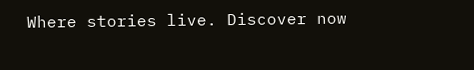Where stories live. Discover now